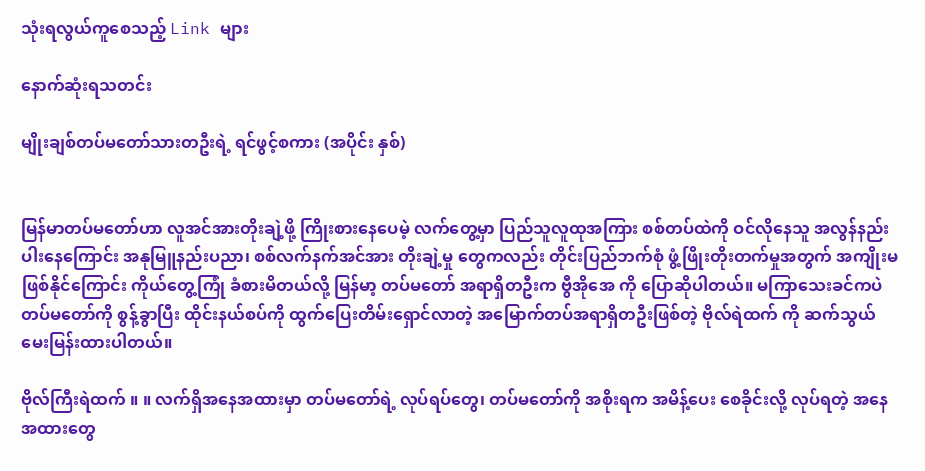သုံးရလွယ်ကူစေသည့် Link များ

နောက်ဆုံးရသတင်း

မျိုးချစ်တပ်မတော်သားတဦးရဲ့ ရင်ဖွင့်စကား (အပိုင်း နှစ်)


မြန်မာတပ်မတော်ဟာ လူအင်အားတိုးချဲ့ဖို့ ကြိုးစားနေပေမဲ့ လက်တွေ့မှာ ပြည်သူလူထုအကြား စစ်တပ်ထဲကို ဝင်လိုနေသူ အလွန်နည်းပါးနေကြောင်း အနုမြူနည်းပညာ၊ စစ်လက်နက်အင်အား တိုးချဲ့မှု တွေကလည်း တိုင်းပြည်ဘက်စုံ ဖွံ့ဖြိုးတိုးတက်မှုအတွက် အကျိုးမဖြစ်နိုင်ကြောင်း ကိုယ်တွေ့ကြုံ ခံစားမိတယ်လို့ မြန်မာ့ တပ်မတော် အရာရှိတဦးက ဗွီအိုအေ ကို ပြောဆိုပါတယ်။ မကြာသေးခင်ကပဲ တပ်မတော်ကို စွန့်ခွာပြီး ထိုင်းနယ်စပ်ကို ထွက်ပြေးတိမ်းရှောင်လာတဲ့ အမြောက်တပ်အရာရှိတဦးဖြစ်တဲ့ ဗိုလ်ရဲထက် ကို ဆက်သွယ် မေးမြန်းထားပါတယ်။

ဗိုလ်ကြီးရဲထက် ။ ။ လက်ရှိအနေအထားမှာ တပ်မတော်ရဲ့ လုပ်ရပ်တွေ၊ တပ်မတော်ကို အစိုးရက အမိန့်ပေး စေခိုင်းလို့ လုပ်ရတဲ့ အနေအထားတွေ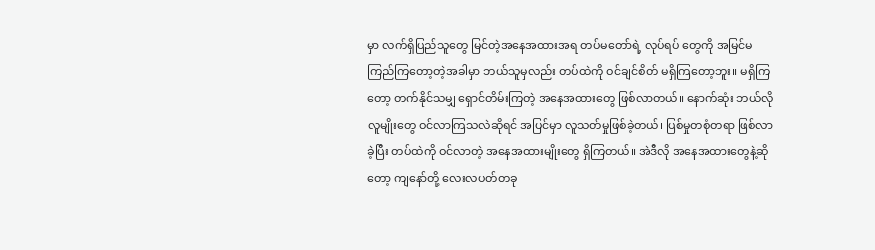မှာ လက်ရှိပြည်သူတွေ မြင်တဲ့အနေအထားအရ တပ်မတော်ရဲ့ လုပ်ရပ် တွေကို အမြင်မကြည်ကြတော့တဲ့အခါမှာ ဘယ်သူမှလည်း တပ်ထဲကို ဝင်ချင်စိတ် မရှိကြတော့ဘူး။ မရှိကြ တော့ တက်နိုင်သမျှ ရှောင်တိမ်းကြတဲ့ အနေအထားတွေ ဖြစ်လာတယ်။ နောက်ဆုံး ဘယ်လိုလူမျိုးတွေ ဝင်လာကြသလဲဆိုရင် အပြင်မှာ လူသတ်မှုဖြစ်ခဲ့တယ်၊ ပြစ်မှုတစုံတရာ ဖြစ်လာခဲ့ပြီး တပ်ထဲကို ဝင်လာတဲ့ အနေအထားမျိုးတွေ ရှိကြတယ်။ အဲဒီလို အနေအထားတွေနဲ့ဆိုတော့ ကျနော်တို့ လေးလပတ်တခု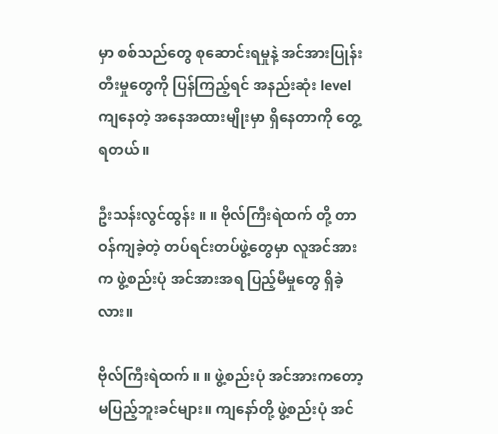မှာ စစ်သည်တွေ စုဆောင်းရမှုနဲ့ အင်အားပြုန်းတီးမှုတွေကို ပြန်ကြည့်ရင် အနည်းဆုံး level ကျနေတဲ့ အနေအထားမျိုးမှာ ရှိနေတာကို တွေ့ရတယ်။

ဦးသန်းလွင်ထွန်း ။ ။ ဗိုလ်ကြီးရဲထက် တို့ တာဝန်ကျခဲ့တဲ့ တပ်ရင်းတပ်ဖွဲ့တွေမှာ လူအင်အားက ဖွဲ့စည်းပုံ အင်အားအရ ပြည့်မီမှုတွေ ရှိခဲ့လား။

ဗိုလ်ကြီးရဲထက် ။ ။ ဖွဲ့စည်းပုံ အင်အားကတော့ မပြည့်ဘူးခင်များ။ ကျနော်တို့ ဖွဲ့စည်းပုံ အင်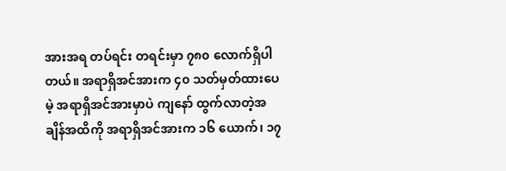အားအရ တပ်ရင်း တရင်းမှာ ၇၈၀ လောက်ရှိပါတယ်။ အရာရှိအင်အားက ၄၀ သတ်မှတ်ထားပေမဲ့ အရာရှိအင်အားမှာပဲ ကျနော် ထွက်လာတဲ့အချိန်အထိကို အရာရှိအင်အားက ၁၆ ယောက်၊ ၁၇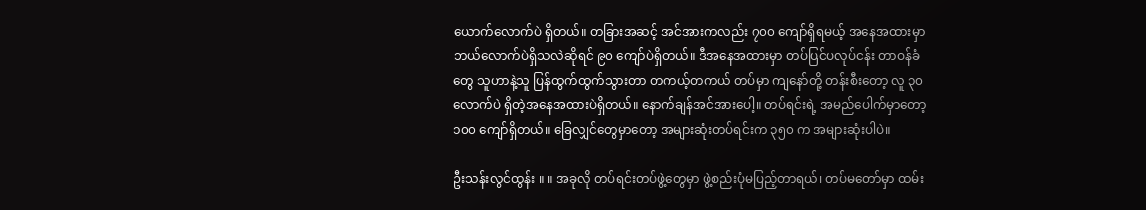ယောက်လောက်ပဲ ရှိတယ်။ တခြားအဆင့် အင်အားကလည်း ၇၀၀ ကျော်ရှိရမယ့် အနေအထားမှာ ဘယ်လောက်ပဲရှိသလဲဆိုရင် ၉၀ ကျော်ပဲရှိတယ်။ ဒီအနေအထားမှာ တပ်ပြင်ပလုပ်ငန်း တာဝန်ခံတွေ သူဟာနဲ့သူ ပြန်ထွက်ထွက်သွားတာ တကယ့်တကယ် တပ်မှာ ကျနော်တို့ တန်းစီးတော့ လူ ၃၀ လောက်ပဲ ရှိတဲ့အနေအထားပဲရှိတယ်။ နောက်ချန်အင်အားပေါ့။ တပ်ရင်းရဲ့ အမည်ပေါက်မှာတော့ ၁၀၀ ကျော်ရှိတယ်။ ခြေလျှင်တွေမှာတော့ အများဆုံးတပ်ရင်းက ၃၅၀ က အများဆုံးပါပဲ။

ဦးသန်းလွင်ထွန်း ။ ။ အခုလို တပ်ရင်းတပ်ဖွဲ့တွေမှာ ဖွဲ့စည်းပုံမပြည့်တာရယ်၊ တပ်မတော်မှာ ထမ်း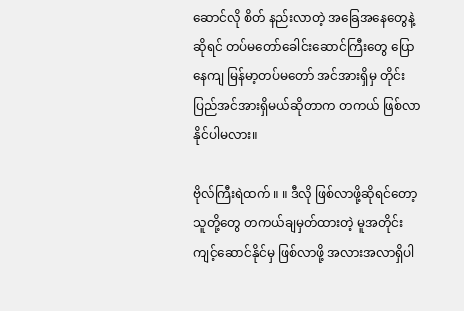ဆောင်လို စိတ် နည်းလာတဲ့ အခြေအနေတွေနဲ့ဆိုရင် တပ်မတော်ခေါင်းဆောင်ကြီးတွေ ပြောနေကျ မြန်မာ့တပ်မတော် အင်အားရှိမှ တိုင်းပြည်အင်အားရှိမယ်ဆိုတာက တကယ် ဖြစ်လာနိုင်ပါမလား။

ဗိုလ်ကြီးရဲထက် ။ ။ ဒီလို ဖြစ်လာဖို့ဆိုရင်တော့ သူတို့တွေ တကယ်ချမှတ်ထားတဲ့ မူအတိုင်း ကျင့်ဆောင်နိုင်မှ ဖြစ်လာဖို့ အလားအလာရှိပါ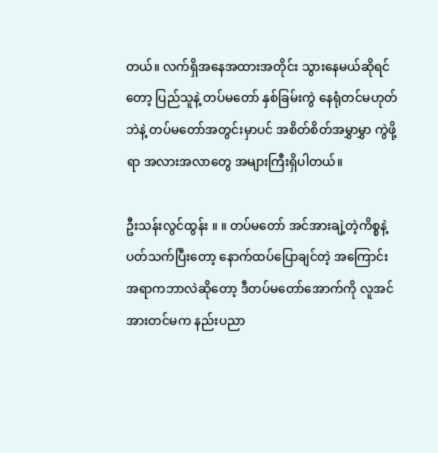တယ်။ လက်ရှိအနေအထားအတိုင်း သွားနေမယ်ဆိုရင်တော့ ပြည်သူနဲ့ တပ်မတော် နှစ်ခြမ်းကွဲ နေရုံတင်မဟုတ်ဘဲနဲ့ တပ်မတော်အတွင်းမှာပင် အစိတ်စိတ်အမွှာမွှာ ကွဲဖို့ရာ အလားအလာတွေ အများကြီးရှိပါတယ်။

ဦးသန်းလွင်ထွန်း ။ ။ တပ်မတော် အင်အားချဲ့တဲ့ကိစ္စနဲ့ ပတ်သက်ပြီးတော့ နောက်ထပ်ပြောချင်တဲ့ အကြောင်းအရာကဘာလဲဆိုတော့ ဒီတပ်မတော်အောက်ကို လူအင်အားတင်မက နည်းပညာ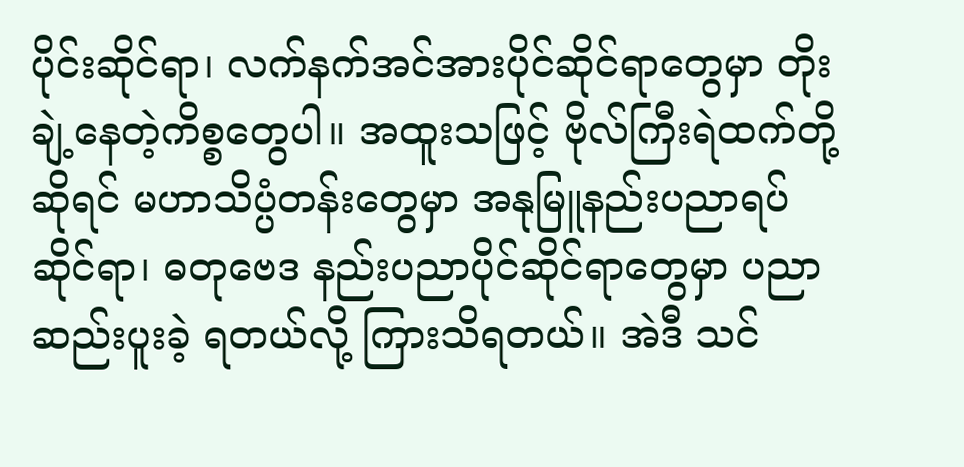ပိုင်းဆိုင်ရာ၊ လက်နက်အင်အားပိုင်ဆိုင်ရာတွေမှာ တိုးချဲ့နေတဲ့ကိစ္စတွေပါ။ အထူးသဖြင့် ဗိုလ်ကြီးရဲထက်တို့ဆိုရင် မဟာသိပ္ပံတန်းတွေမှာ အနုမြူနည်းပညာရပ်ဆိုင်ရာ၊ ဓတုဗေဒ နည်းပညာပိုင်ဆိုင်ရာတွေမှာ ပညာဆည်းပူးခဲ့ ရတယ်လို့ ကြားသိရတယ်။ အဲဒီ သင်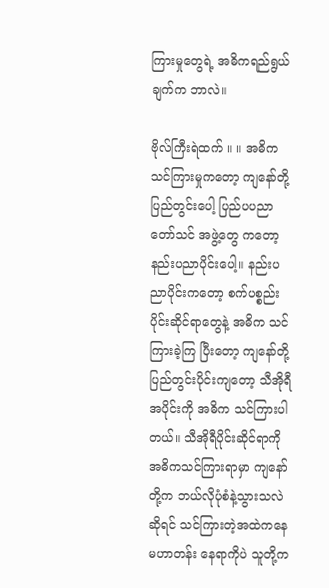ကြားမှုတွေရဲ့ အဓိကရည်ရွယ်ချက်က ဘာလဲ။

ဗိုလ်ကြီးရဲထက် ။ ။ အဓိက သင်ကြားမှုကတော့ ကျနော်တို့ ပြည်တွင်းပေါ့ ပြည်ပပညာတော်သင် အဖွဲ့တွေ ကတော့ နည်းပညာပိုင်းပေါ့။ နည်းပညာပိုင်းကတော့ စက်ပစ္စည်းပိုင်းဆိုင်ရာတွေနဲ့ အဓိက သင်ကြားခဲ့ကြ ပြီးတော့ ကျနော်တို့ ပြည်တွင်းပိုင်းကျတော့ သီအိုရီအပိုင်းကို အဓိက သင်ကြားပါတယ်။ သီအိုရီပိုင်းဆိုင်ရာကို အဓိကသင်ကြားရာမှာ ကျနော်တို့က ဘယ်လိုပုံစံနဲ့သွားသလဲဆိုရင် သင်ကြားတဲ့အထဲကနေ မဟာတန်း နေရာကိုပဲ သူတို့က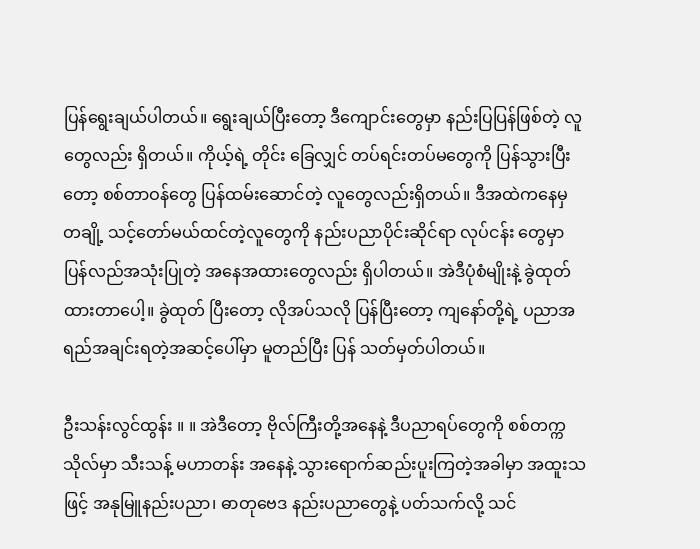ပြန်ရွေးချယ်ပါတယ်။ ရွေးချယ်ပြီးတော့ ဒီကျောင်းတွေမှာ နည်းပြပြန်ဖြစ်တဲ့ လူတွေလည်း ရှိတယ်။ ကိုယ့်ရဲ့ တိုင်း ခြေလျှင် တပ်ရင်းတပ်မတွေကို ပြန်သွားပြီးတော့ စစ်တာဝန်တွေ ပြန်ထမ်းဆောင်တဲ့ လူတွေလည်းရှိတယ်။ ဒီအထဲကနေမှ တချို့ သင့်တော်မယ်ထင်တဲ့လူတွေကို နည်းပညာပိုင်းဆိုင်ရာ လုပ်ငန်း တွေမှာ ပြန်လည်အသုံးပြုတဲ့ အနေအထားတွေလည်း ရှိပါတယ်။ အဲဒီပုံစံမျိုးနဲ့ ခွဲထုတ်ထားတာပေါ့။ ခွဲထုတ် ပြီးတော့ လိုအပ်သလို ပြန်ပြီးတော့ ကျနော်တို့ရဲ့ ပညာအရည်အချင်းရတဲ့အဆင့်ပေါ်မှာ မူတည်ပြီး ပြန် သတ်မှတ်ပါတယ်။

ဦးသန်းလွင်ထွန်း ။ ။ အဲဒီတော့ ဗိုလ်ကြီးတို့အနေနဲ့ ဒီပညာရပ်တွေကို စစ်တက္ကသိုလ်မှာ သီးသန့် မဟာတန်း အနေနဲ့ သွားရောက်ဆည်းပူးကြတဲ့အခါမှာ အထူးသဖြင့် အနုမြူနည်းပညာ၊ ဓာတုဗေဒ နည်းပညာတွေနဲ့ ပတ်သက်လို့ သင်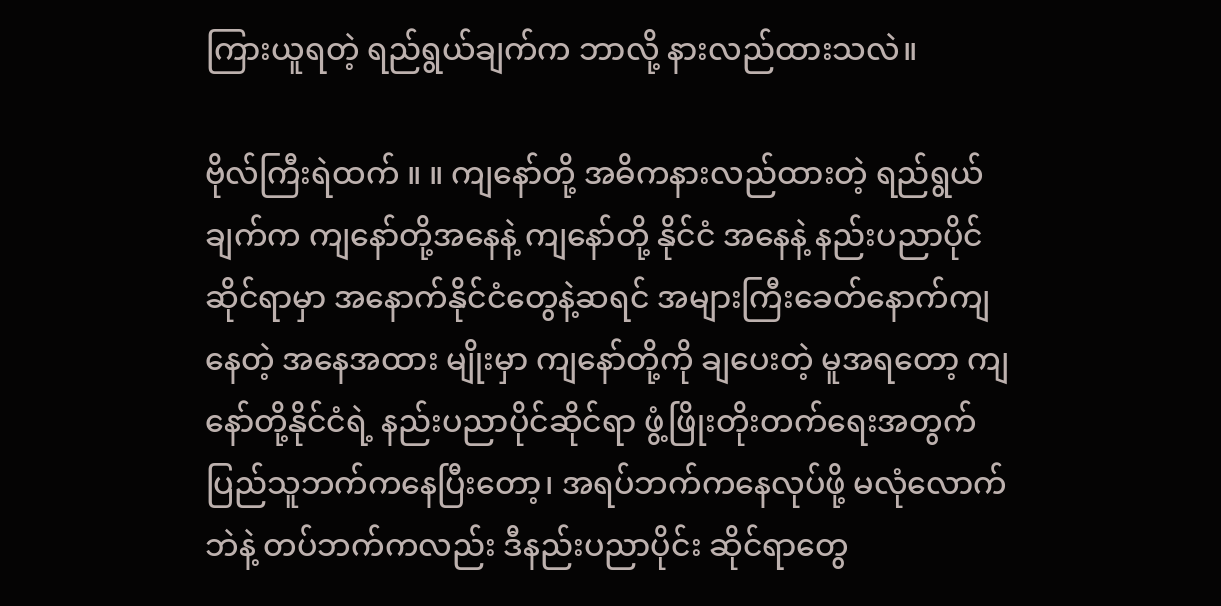ကြားယူရတဲ့ ရည်ရွယ်ချက်က ဘာလို့ နားလည်ထားသလဲ။

ဗိုလ်ကြီးရဲထက် ။ ။ ကျနော်တို့ အဓိကနားလည်ထားတဲ့ ရည်ရွယ်ချက်က ကျနော်တို့အနေနဲ့ ကျနော်တို့ နိုင်ငံ အနေနဲ့ နည်းပညာပိုင်ဆိုင်ရာမှာ အနောက်နိုင်ငံတွေနဲ့ဆရင် အများကြီးခေတ်နောက်ကျနေတဲ့ အနေအထား မျိုးမှာ ကျနော်တို့ကို ချပေးတဲ့ မူအရတော့ ကျနော်တို့နိုင်ငံရဲ့ နည်းပညာပိုင်ဆိုင်ရာ ဖွံ့ဖြိုးတိုးတက်ရေးအတွက် ပြည်သူဘက်ကနေပြီးတော့၊ အရပ်ဘက်ကနေလုပ်ဖို့ မလုံလောက်ဘဲနဲ့ တပ်ဘက်ကလည်း ဒီနည်းပညာပိုင်း ဆိုင်ရာတွေ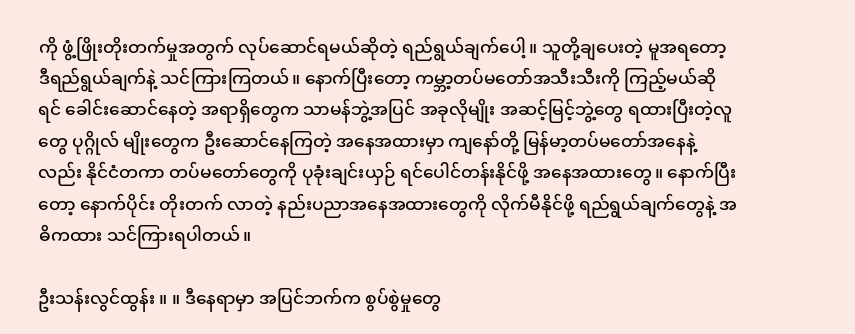ကို ဖွံ့ဖြိုးတိုးတက်မှုအတွက် လုပ်ဆောင်ရမယ်ဆိုတဲ့ ရည်ရွယ်ချက်ပေါ့။ သူတို့ချပေးတဲ့ မူအရတော့ ဒီရည်ရွယ်ချက်နဲ့ သင်ကြားကြတယ်။ နောက်ပြီးတော့ ကမ္ဘာ့တပ်မတော်အသီးသီးကို ကြည့်မယ်ဆိုရင် ခေါင်းဆောင်နေတဲ့ အရာရှိတွေက သာမန်ဘွဲ့အပြင် အခုလိုမျိုး အဆင့်မြင့်ဘွဲ့တွေ ရထားပြီးတဲ့လူတွေ ပုဂ္ဂိုလ် မျိုးတွေက ဦးဆောင်နေကြတဲ့ အနေအထားမှာ ကျနော်တို့ မြန်မာ့တပ်မတော်အနေနဲ့လည်း နိုင်ငံတကာ တပ်မတော်တွေကို ပုခုံးချင်းယှဉ် ရင်ပေါင်တန်းနိုင်ဖို့ အနေအထားတွေ။ နောက်ပြီးတော့ နောက်ပိုင်း တိုးတက် လာတဲ့ နည်းပညာအနေအထားတွေကို လိုက်မီနိုင်ဖို့ ရည်ရွယ်ချက်တွေနဲ့ အဓိကထား သင်ကြားရပါတယ်။

ဦးသန်းလွင်ထွန်း ။ ။ ဒီနေရာမှာ အပြင်ဘက်က စွပ်စွဲမှုတွေ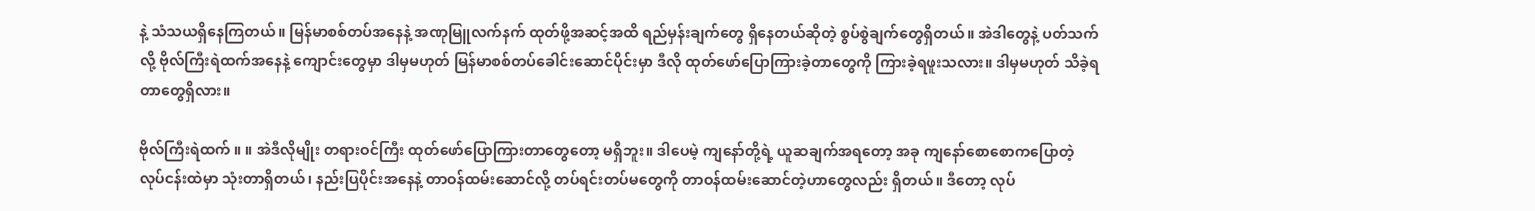နဲ့ သံသယရှိနေကြတယ်။ မြန်မာစစ်တပ်အနေနဲ့ အဏုမြူလက်နက် ထုတ်ဖို့အဆင့်အထိ ရည်မှန်းချက်တွေ ရှိနေတယ်ဆိုတဲ့ စွပ်စွဲချက်တွေရှိတယ်။ အဲဒါတွေနဲ့ ပတ်သက်လို့ ဗိုလ်ကြီးရဲထက်အနေနဲ့ ကျောင်းတွေမှာ ဒါမှမဟုတ် မြန်မာစစ်တပ်ခေါင်းဆောင်ပိုင်းမှာ ဒီလို ထုတ်ဖော်ပြောကြားခဲ့တာတွေကို ကြားခဲ့ရဖူးသလား။ ဒါမှမဟုတ် သိခဲ့ရတာတွေရှိလား။

ဗိုလ်ကြီးရဲထက် ။ ။ အဲဒီလိုမျိုး တရားဝင်ကြီး ထုတ်ဖော်ပြောကြားတာတွေတော့ မရှိဘူး။ ဒါပေမဲ့ ကျနော်တို့ရဲ့ ယူဆချက်အရတော့ အခု ကျနော်စောစောကပြောတဲ့ လုပ်ငန်းထဲမှာ သုံးတာရှိတယ်၊ နည်းပြပိုင်းအနေနဲ့ တာဝန်ထမ်းဆောင်လို့ တပ်ရင်းတပ်မတွေကို တာဝန်ထမ်းဆောင်တဲ့ဟာတွေလည်း ရှိတယ်။ ဒီတော့ လုပ်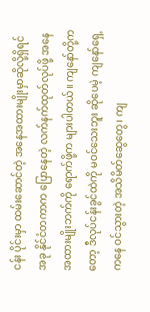ငန်း ပိုင်းမှာ ထမ်းဆောင်တဲ့ အနေအထားမျိုးမှာဆိုလို့ရှိရင် အခု နိုင်ငံတကာက ပြောနေတဲ့ လက်နက်ထုတ်လုပ်ဖို့ အနေအထားမျိုးဘက်ကို ရောက်ဖို့က များပါတယ်။ ကျနော်တို့ကတော့ ဒီလုပ်ငန်းခွင်ထဲကို မဝင်သေးဘူး ဆိုပေမဲ့ ကျနော်ရှေ့ကနေ ဝင်သွားတဲ့ အသိမိတ်ဆွေတွေ၊ ကျ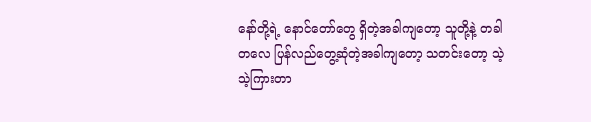နော်တို့ရဲ့ နောင်တော်တွေ ရှိတဲ့အခါကျတော့ သူတို့နဲ့ တခါတလေ ပြန်လည်တွေ့ဆုံတဲ့အခါကျတော့ သတင်းတော့ သဲ့သဲ့ကြားတာ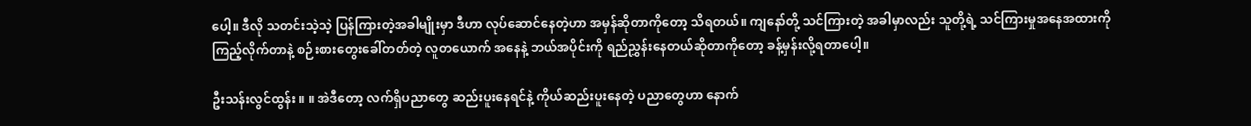ပေါ့။ ဒီလို သတင်းသဲ့သဲ့ ပြန်ကြားတဲ့အခါမျိုးမှာ ဒီဟာ လုပ်ဆောင်နေတဲ့ဟာ အမှန်ဆိုတာကိုတော့ သိရတယ်။ ကျနော်တို့ သင်ကြားတဲ့ အခါမှာလည်း သူတို့ရဲ့ သင်ကြားမှုအနေအထားကို ကြည့်လိုက်တာနဲ့ စဉ်းစားတွေးခေါ်တတ်တဲ့ လူတယောက် အနေနဲ့ ဘယ်အပိုင်းကို ရည်ညွှန်းနေတယ်ဆိုတာကိုတော့ ခန့်မှန်းလို့ရတာပေါ့။

ဦးသန်းလွင်ထွန်း ။ ။ အဲဒီတော့ လက်ရှိပညာတွေ ဆည်းပူးနေရင်နဲ့ ကိုယ်ဆည်းပူးနေတဲ့ ပညာတွေဟာ နောက်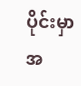ပိုင်းမှာ အ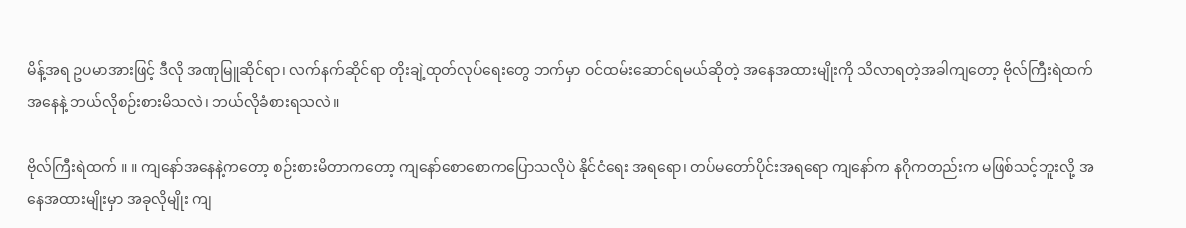မိန့်အရ ဥပမာအားဖြင့် ဒီလို အဏုမြူဆိုင်ရာ၊ လက်နက်ဆိုင်ရာ တိုးချဲ့ထုတ်လုပ်ရေးတွေ ဘက်မှာ ဝင်ထမ်းဆောင်ရမယ်ဆိုတဲ့ အနေအထားမျိုးကို သိလာရတဲ့အခါကျတော့ ဗိုလ်ကြီးရဲထက် အနေနဲ့ ဘယ်လိုစဉ်းစားမိသလဲ၊ ဘယ်လိုခံစားရသလဲ။

ဗိုလ်ကြီးရဲထက် ။ ။ ကျနော်အနေနဲ့ကတော့ စဉ်းစားမိတာကတော့ ကျနော်စောစောကပြောသလိုပဲ နိုင်ငံရေး အရရော၊ တပ်မတော်ပိုင်းအရရော ကျနော်က နဂိုကတည်းက မဖြစ်သင့်ဘူးလို့ အနေအထားမျိုးမှာ အခုလိုမျိုး ကျ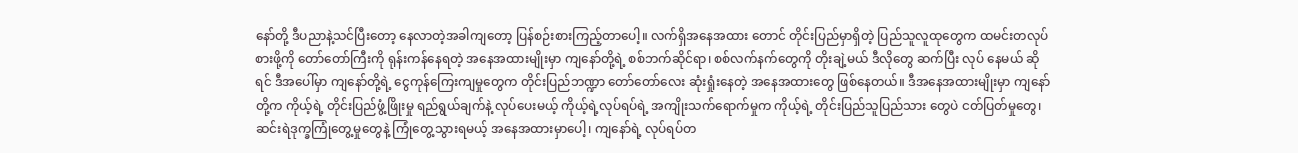နော်တို့ ဒီပညာနဲ့သင်ပြီးတော့ နေလာတဲ့အခါကျတော့ ပြန်စဉ်းစားကြည့်တာပေါ့။ လက်ရှိအနေအထား တောင် တိုင်းပြည်မှာရှိတဲ့ ပြည်သူလူထုတွေက ထမင်းတလုပ်စားဖို့ကို တော်တော်ကြီးကို ရုန်းကန်နေရတဲ့ အနေအထားမျိုးမှာ ကျနော်တို့ရဲ့ စစ်ဘက်ဆိုင်ရာ၊ စစ်လက်နက်တွေကို တိုးချဲ့မယ် ဒီလိုတွေ ဆက်ပြီး လုပ် နေမယ် ဆိုရင် ဒီအပေါ်မှာ ကျနော်တို့ရဲ့ ငွေကုန်ကြေးကျမှုတွေက တိုင်းပြည်ဘဏ္ဍာ တော်တော်လေး ဆုံးရှုံးနေတဲ့ အနေအထားတွေ ဖြစ်နေတယ်။ ဒီအနေအထားမျိုးမှာ ကျနော်တို့က ကိုယ့်ရဲ့ တိုင်းပြည်ဖွံ့ဖြိုးမှု ရည်ရွယ်ချက်နဲ့ လုပ်ပေးမယ့် ကိုယ့်ရဲ့လုပ်ရပ်ရဲ့ အကျိုးသက်ရောက်မှုက ကိုယ့်ရဲ့ တိုင်းပြည်သူပြည်သား တွေပဲ ငတ်ပြတ်မှုတွေ၊ ဆင်းရဲဒုက္ခကြုံတွေ့မှုတွေနဲ့ ကြုံတွေ့သွားရမယ့် အနေအထားမှာပေါ့၊ ကျနော်ရဲ့ လုပ်ရပ်တ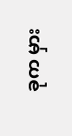ခုက မှား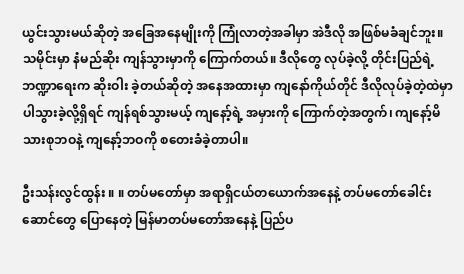ယွင်းသွားမယ်ဆိုတဲ့ အခြေအနေမျိုးကို ကြုံလာတဲ့အခါမှာ အဲဒီလို အဖြစ်မခံချင်ဘူး။ သမိုင်းမှာ နံမည်ဆိုး ကျန်သွားမှာကို ကြောက်တယ်။ ဒီလိုတွေ လုပ်ခဲ့လို့ တိုင်းပြည်ရဲ့ ဘဏ္ဍာရေးက ဆိုးဝါး ခဲ့တယ်ဆိုတဲ့ အနေအထားမှာ ကျနော်ကိုယ်တိုင် ဒီလိုလုပ်ခဲ့တဲ့ထဲမှာ ပါသွားခဲ့လို့ရှိရင် ကျန်ရစ်သွားမယ့် ကျနော့်ရဲ့ အမှားကို ကြောက်တဲ့အတွက်၊ ကျနော့်မိသားစုဘဝနဲ့ ကျနော့်ဘဝကို စတေးခံခဲ့တာပါ။

ဦးသန်းလွင်ထွန်း ။ ။ တပ်မတော်မှာ အရာရှိငယ်တယောက်အနေနဲ့ တပ်မတော်ခေါင်းဆောင်တွေ ပြောနေတဲ့ မြန်မာတပ်မတော်အနေနဲ့ ပြည်ပ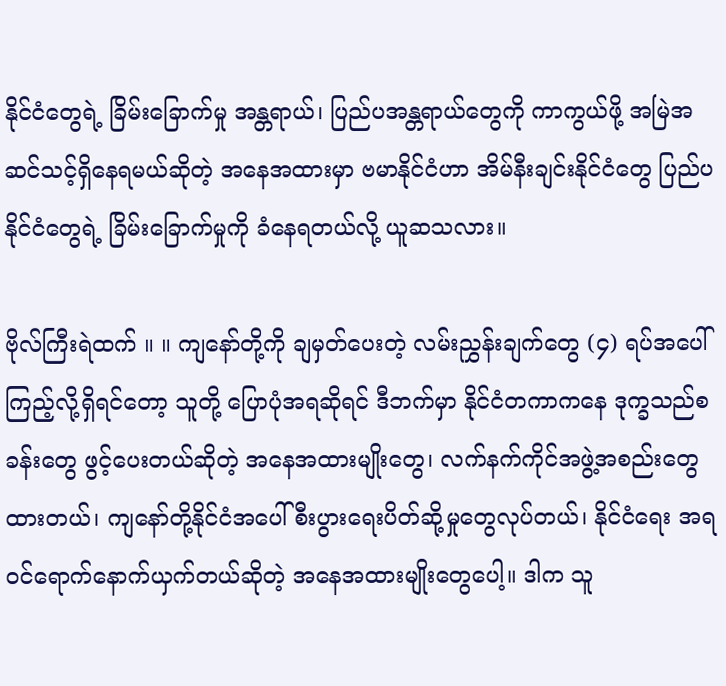နိုင်ငံတွေရဲ့ ခြိမ်းခြောက်မှု အန္တရာယ်၊ ပြည်ပအန္တရာယ်တွေကို ကာကွယ်ဖို့ အမြဲအဆင်သင့်ရှိနေရမယ်ဆိုတဲ့ အနေအထားမှာ ဗမာနိုင်ငံဟာ အိမ်နီးချင်းနိုင်ငံတွေ ပြည်ပနိုင်ငံတွေရဲ့ ခြိမ်းခြောက်မှုကို ခံနေရတယ်လို့ ယူဆသလား။

ဗိုလ်ကြီးရဲထက် ။ ။ ကျနော်တို့ကို ချမှတ်ပေးတဲ့ လမ်းညွှန်းချက်တွေ (၄) ရပ်အပေါ် ကြည့်လို့ရှိရင်တော့ သူတို့ ပြောပုံအရဆိုရင် ဒီဘက်မှာ နိုင်ငံတကာကနေ ဒုက္ခသည်စခန်းတွေ ဖွင့်ပေးတယ်ဆိုတဲ့ အနေအထားမျိုးတွေ၊ လက်နက်ကိုင်အဖွဲ့အစည်းတွေထားတယ်၊ ကျနော်တို့နိုင်ငံအပေါ် စီးပွားရေးပိတ်ဆို့မှုတွေလုပ်တယ်၊ နိုင်ငံရေး အရ ဝင်ရောက်နောက်ယှက်တယ်ဆိုတဲ့ အနေအထားမျိုးတွေပေါ့။ ဒါက သူ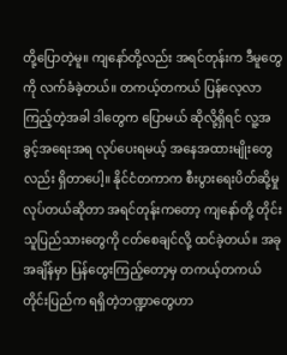တို့ပြောတဲ့မူ။ ကျနော်တို့လည်း အရင်တုန်းက ဒီမူတွေကို လက်ခံခဲ့တယ်။ တကယ့်တကယ် ပြန်လေ့လာကြည့်တဲ့အခါ ဒါတွေက ပြောမယ် ဆိုလို့ရှိရင် လူ့အခွင့်အရေးအရ လုပ်ပေးရမယ့် အနေအထားမျိုးတွေလည်း ရှိတာပေါ့။ နိုင်ငံတကာက စီးပွားရေးပိတ်ဆို့မှု လုပ်တယ်ဆိုတာ အရင်တုန်းကတော့ ကျနော်တို့ တိုင်းသူပြည်သားတွေကို ငတ်စေချင်လို့ ထင်ခဲ့တယ်။ အခုအချိန်မှာ ပြန်တွေးကြည့်တော့မှ တကယ့်တကယ် တိုင်းပြည်က ရရှိတဲ့ဘဏ္ဍာတွေဟာ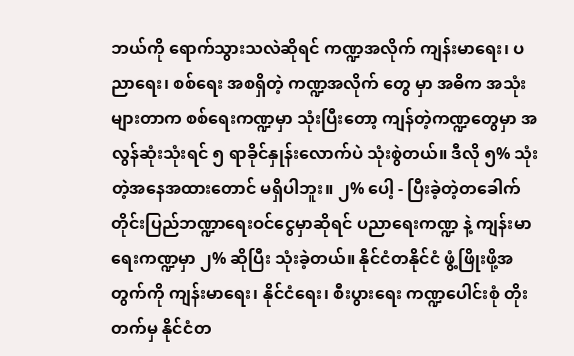ဘယ်ကို ရောက်သွားသလဲဆိုရင် ကဏ္ဍအလိုက် ကျန်းမာရေး၊ ပညာရေး၊ စစ်ရေး အစရှိတဲ့ ကဏ္ဍအလိုက် တွေ မှာ အဓိက အသုံးများတာက စစ်ရေးကဏ္ဍမှာ သုံးပြီးတော့ ကျန်တဲ့ကဏ္ဍတွေမှာ အလွန်ဆုံးသုံးရင် ၅ ရာခိုင်နှုန်းလောက်ပဲ သုံးစွဲတယ်။ ဒီလို ၅% သုံးတဲ့အနေအထားတောင် မရှိပါဘူး။ ၂% ပေါ့ - ပြီးခဲ့တဲ့တခေါက် တိုင်းပြည်ဘဏ္ဍာရေးဝင်ငွေမှာဆိုရင် ပညာရေးကဏ္ဍ နဲ့ ကျန်းမာရေးကဏ္ဍမှာ ၂% ဆိုပြီး သုံးခဲ့တယ်။ နိုင်ငံတနိုင်ငံ ဖွံ့ဖြိုးဖို့အတွက်ကို ကျန်းမာရေး၊ နိုင်ငံရေး၊ စီးပွားရေး ကဏ္ဍပေါင်းစုံ တိုးတက်မှ နိုင်ငံတ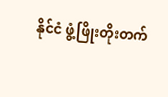နိုင်ငံ ဖွံ့ဖြိုးတိုးတက်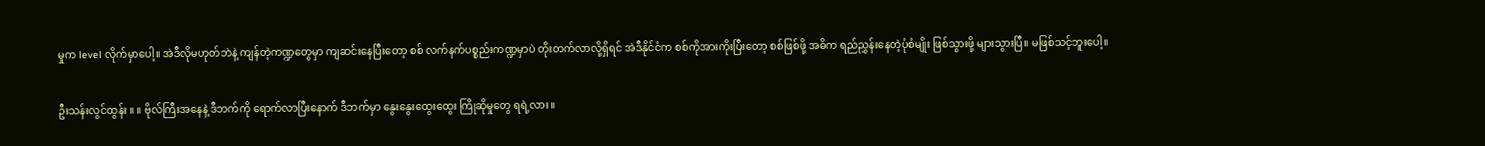မှုက level လိုက်မှာပေါ့။ အဲဒီလိုမဟုတ်ဘဲနဲ့ ကျန်တဲ့ကဏ္ဍတွေမှာ ကျဆင်းနေပြီးတော့ စစ် လက်နက်ပစ္စည်းကဏ္ဍမှာပဲ တိုးတက်လာလို့ရှိရင် အဲဒီနိုင်ငံက စစ်ကိုအားကိုးပြီးတော့ စစ်ဖြစ်ဖို့ အဓိက ရည်ညွှန်းနေတဲ့ပုံစံမျိုး ဖြစ်သွားဖို့ များသွားပြီ။ မဖြစ်သင့်ဘူးပေါ့။

ဦးသန်းလွင်ထွန်း ။ ။ ဗိုလ်ကြီးအနေနဲ့ ဒီဘက်ကို ရောက်လာပြီးနောက် ဒီဘက်မှာ နွေးနွေးထွေးထွေး ကြိုဆိုမှုတွေ ရရဲ့လား။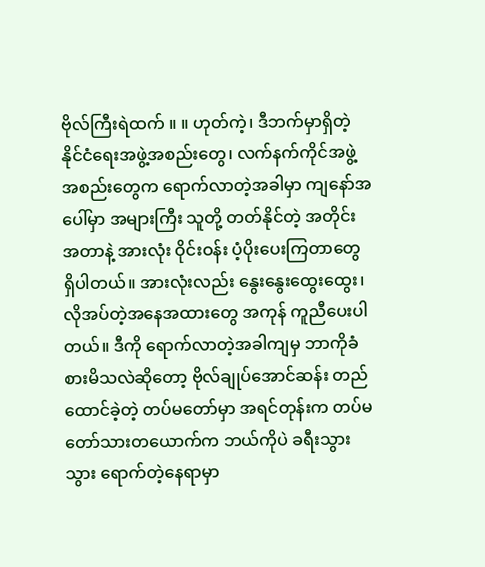ဗိုလ်ကြီးရဲထက် ။ ။ ဟုတ်ကဲ့၊ ဒီဘက်မှာရှိတဲ့ နိုင်ငံရေးအဖွဲ့အစည်းတွေ၊ လက်နက်ကိုင်အဖွဲ့အစည်းတွေက ရောက်လာတဲ့အခါမှာ ကျနော်အပေါ်မှာ အများကြီး သူတို့ တတ်နိုင်တဲ့ အတိုင်းအတာနဲ့ အားလုံး ဝိုင်းဝန်း ပံ့ပိုးပေးကြတာတွေ ရှိပါတယ်။ အားလုံးလည်း နွေးနွေးထွေးထွေး၊ လိုအပ်တဲ့အနေအထားတွေ အကုန် ကူညီပေးပါတယ်။ ဒီကို ရောက်လာတဲ့အခါကျမှ ဘာကိုခံစားမိသလဲဆိုတော့ ဗိုလ်ချုပ်အောင်ဆန်း တည်ထောင်ခဲ့တဲ့ တပ်မတော်မှာ အရင်တုန်းက တပ်မတော်သားတယောက်က ဘယ်ကိုပဲ ခရီးသွားသွား ရောက်တဲ့နေရာမှာ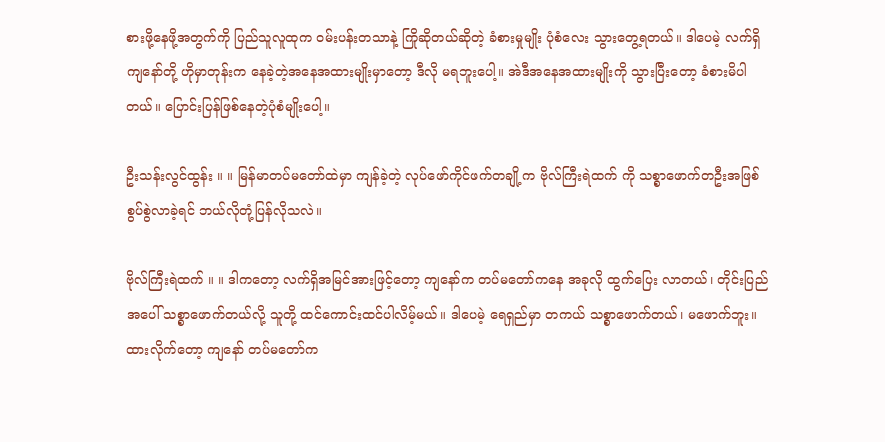စားဖို့နေဖို့အတွက်ကို ပြည်သူလူထုက ဝမ်းပန်းတသာနဲ့ ကြိုဆိုတယ်ဆိုတဲ့ ခံစားမှုမျိုး ပုံစံလေး သွားတွေ့ရတယ်။ ဒါပေမဲ့ လက်ရှိ ကျနော်တို့ ဟိုမှာတုန်းက နေခဲ့တဲ့အနေအထားမျိုးမှာတော့ ဒီလို မရဘူးပေါ့။ အဲဒီအနေအထားမျိုးကို သွားပြီးတော့ ခံစားမိပါတယ်။ ပြောင်းပြန်ဖြစ်နေတဲ့ပုံစံမျိုးပေါ့။

ဦးသန်းလွင်ထွန်း ။ ။ မြန်မာတပ်မတော်ထဲမှာ ကျန်ခဲ့တဲ့ လုပ်ဖော်ကိုင်ဖက်တချို့က ဗိုလ်ကြီးရဲထက် ကို သစ္စာဖောက်တဦးအဖြစ် စွပ်စွဲလာခဲ့ရင် ဘယ်လိုတုံ့ပြန်လိုသလဲ။

ဗိုလ်ကြီးရဲထက် ။ ။ ဒါကတော့ လက်ရှိအမြင်အားဖြင့်တော့ ကျနော်က တပ်မတော်ကနေ အခုလို ထွက်ပြေး လာတယ်၊ တိုင်းပြည်အပေါ် သစ္စာဖောက်တယ်လို့ သူတို့ ထင်ကောင်းထင်ပါလိမ့်မယ်။ ဒါပေမဲ့ ရေရှည်မှာ တကယ် သစ္စာဖောက်တယ်၊ မဖောက်ဘူး။ ထားလိုက်တော့ ကျနော် တပ်မတော်က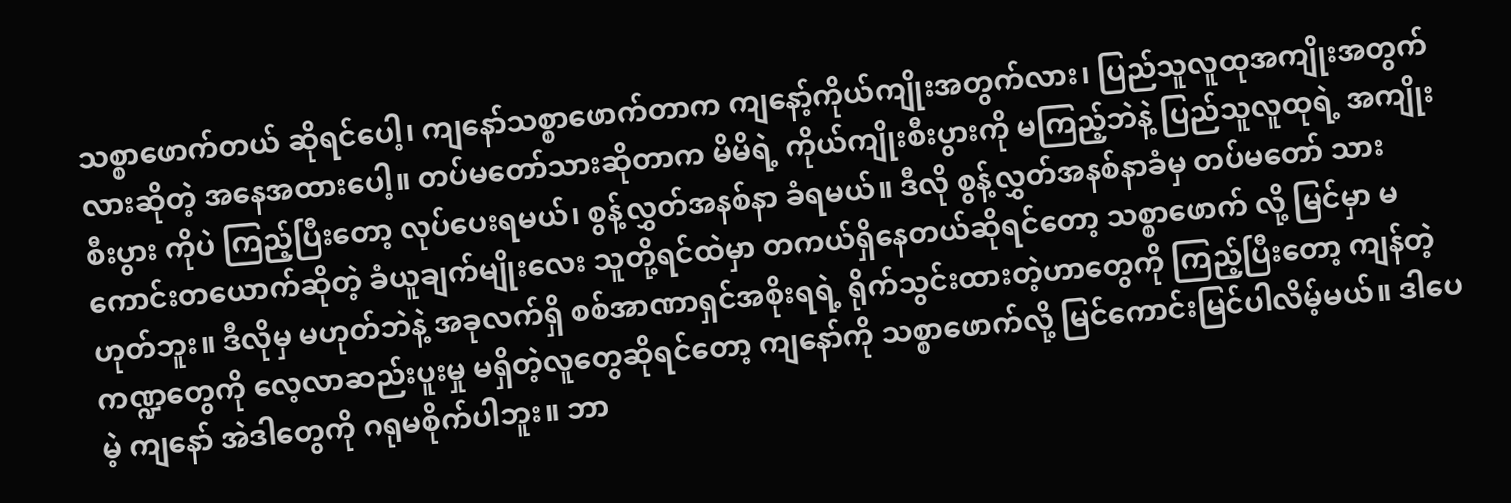သစ္စာဖောက်တယ် ဆိုရင်ပေါ့၊ ကျနော်သစ္စာဖောက်တာက ကျနော့်ကိုယ်ကျိုးအတွက်လား၊ ပြည်သူလူထုအကျိုးအတွက်လားဆိုတဲ့ အနေအထားပေါ့။ တပ်မတော်သားဆိုတာက မိမိရဲ့ ကိုယ်ကျိုးစီးပွားကို မကြည့်ဘဲနဲ့ ပြည်သူလူထုရဲ့ အကျိုး စီးပွား ကိုပဲ ကြည့်ပြီးတော့ လုပ်ပေးရမယ်၊ စွန့်လွှတ်အနစ်နာ ခံရမယ်။ ဒီလို စွန့်လွှတ်အနစ်နာခံမှ တပ်မတော် သားကောင်းတယောက်ဆိုတဲ့ ခံယူချက်မျိုးလေး သူတို့ရင်ထဲမှာ တကယ်ရှိနေတယ်ဆိုရင်တော့ သစ္စာဖောက် လို့ မြင်မှာ မဟုတ်ဘူး။ ဒီလိုမှ မဟုတ်ဘဲနဲ့ အခုလက်ရှိ စစ်အာဏာရှင်အစိုးရရဲ့ ရိုက်သွင်းထားတဲ့ဟာတွေကို ကြည့်ပြီးတော့ ကျန်တဲ့ကဏ္ဍတွေကို လေ့လာဆည်းပူးမှု မရှိတဲ့လူတွေဆိုရင်တော့ ကျနော်ကို သစ္စာဖောက်လို့ မြင်ကောင်းမြင်ပါလိမ့်မယ်။ ဒါပေမဲ့ ကျနော် အဲဒါတွေကို ဂရုမစိုက်ပါဘူး။ ဘာ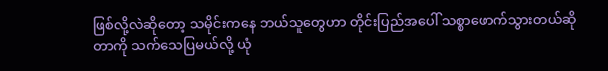ဖြစ်လို့လဲဆိုတော့ သမိုင်းကနေ ဘယ်သူတွေဟာ တိုင်းပြည်အပေါ် သစ္စာဖောက်သွားတယ်ဆိုတာကို သက်သေပြမယ်လို့ ယုံ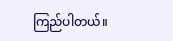ကြည်ပါတယ်။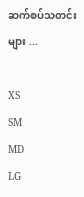ဆက်စပ်သတင်းများ ...

XS
SM
MD
LG